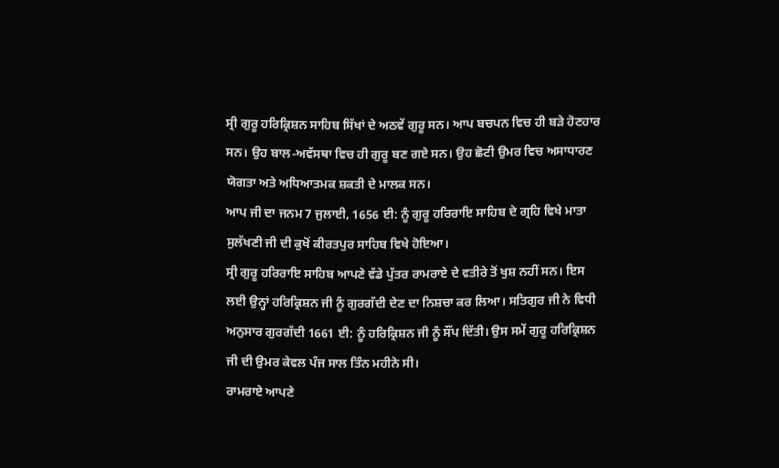ਸ੍ਰੀ ਗੁਰੂ ਹਰਿਕ੍ਰਿਸ਼ਨ ਸਾਹਿਬ ਸਿੱਖਾਂ ਦੇ ਅਠਵੇਂ ਗੁਰੂ ਸਨ। ਆਪ ਬਚਪਨ ਵਿਚ ਹੀ ਬੜੇ ਹੋਣਹਾਰ ਸਨ। ਉਹ ਬਾਲ-ਅਵੱਸਥਾ ਵਿਚ ਹੀ ਗੁਰੂ ਬਣ ਗਏ ਸਨ। ਉਹ ਛੋਟੀ ਉਮਰ ਵਿਚ ਅਸਾਧਾਰਣ ਯੋਗਤਾ ਅਤੇ ਅਧਿਆਤਮਕ ਸ਼ਕਤੀ ਦੇ ਮਾਲਕ ਸਨ।
ਆਪ ਜੀ ਦਾ ਜਨਮ 7 ਜੁਲਾਈ, 1656 ਈ: ਨੂੰ ਗੁਰੂ ਹਰਿਰਾਇ ਸਾਹਿਬ ਦੇ ਗ੍ਰਹਿ ਵਿਖੇ ਮਾਤਾ ਸੁਲੱਖਣੀ ਜੀ ਦੀ ਕੁਖੋਂ ਕੀਰਤਪੁਰ ਸਾਹਿਬ ਵਿਖੇ ਹੋਇਆ।
ਸ੍ਰੀ ਗੁਰੂ ਹਰਿਰਾਇ ਸਾਹਿਬ ਆਪਣੇ ਵੱਡੇ ਪੁੱਤਰ ਰਾਮਰਾਏ ਦੇ ਵਤੀਰੇ ਤੋਂ ਖੁਸ਼ ਨਹੀਂ ਸਨ। ਇਸ ਲਈ ਉਨ੍ਹਾਂ ਹਰਿਕ੍ਰਿਸ਼ਨ ਜੀ ਨੂੰ ਗੁਰਗੱਦੀ ਦੇਣ ਦਾ ਨਿਸ਼ਚਾ ਕਰ ਲਿਆ। ਸਤਿਗੁਰ ਜੀ ਨੇ ਵਿਧੀ ਅਨੁਸਾਰ ਗੁਰਗੱਦੀ 1661 ਈ: ਨੂੰ ਹਰਿਕ੍ਰਿਸ਼ਨ ਜੀ ਨੂੰ ਸੌਂਪ ਦਿੱਤੀ। ਉਸ ਸਮੇਂ ਗੁਰੂ ਹਰਿਕ੍ਰਿਸ਼ਨ ਜੀ ਦੀ ਉਮਰ ਕੇਵਲ ਪੰਜ ਸਾਲ ਤਿੰਨ ਮਹੀਨੇ ਸੀ।
ਰਾਮਰਾਏ ਆਪਣੇ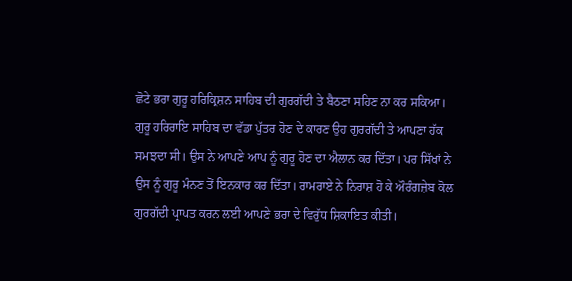ਛੋਟੇ ਭਰਾ ਗੁਰੂ ਹਰਿਕ੍ਰਿਸ਼ਨ ਸਾਹਿਬ ਦੀ ਗੁਰਗੱਦੀ ਤੇ ਬੈਠਣਾ ਸਹਿਣ ਨਾ ਕਰ ਸਕਿਆ। ਗੁਰੂ ਹਰਿਰਾਇ ਸਾਹਿਬ ਦਾ ਵੱਡਾ ਪੁੱਤਰ ਹੋਣ ਦੇ ਕਾਰਣ ਉਹ ਗੁਰਗੱਦੀ ਤੇ ਆਪਣਾ ਹੱਕ ਸਮਝਦਾ ਸੀ। ਉਸ ਨੇ ਆਪਣੇ ਆਪ ਨੂੰ ਗੁਰੂ ਹੋਣ ਦਾ ਐਲਾਨ ਕਰ ਦਿੱਤਾ। ਪਰ ਸਿੱਖਾਂ ਨੇ ਉਸ ਨੂੰ ਗੁਰੂ ਮੰਨਣ ਤੋਂ ਇਨਕਾਰ ਕਰ ਦਿੱਤਾ। ਰਾਮਰਾਏ ਨੇ ਨਿਰਾਸ਼ ਹੋ ਕੇ ਔਰੰਗਜ਼ੇਬ ਕੋਲ ਗੁਰਗੱਦੀ ਪ੍ਰਾਪਤ ਕਰਨ ਲਈ ਆਪਣੇ ਭਰਾ ਦੇ ਵਿਰੁੱਧ ਸ਼ਿਕਾਇਤ ਕੀਤੀ।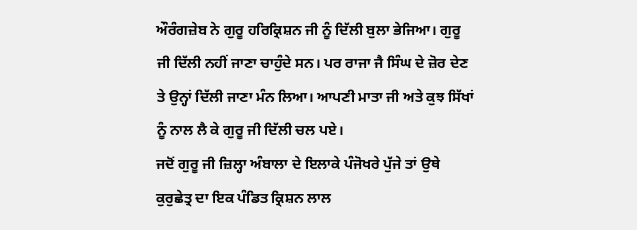ਔਰੰਗਜ਼ੇਬ ਨੇ ਗੁਰੂ ਹਰਿਕ੍ਰਿਸ਼ਨ ਜੀ ਨੂੰ ਦਿੱਲੀ ਬੁਲਾ ਭੇਜਿਆ। ਗੁਰੂ ਜੀ ਦਿੱਲੀ ਨਹੀਂ ਜਾਣਾ ਚਾਹੁੰਦੇ ਸਨ। ਪਰ ਰਾਜਾ ਜੈ ਸਿੰਘ ਦੇ ਜ਼ੋਰ ਦੇਣ ਤੇ ਉਨ੍ਹਾਂ ਦਿੱਲੀ ਜਾਣਾ ਮੰਨ ਲਿਆ। ਆਪਣੀ ਮਾਤਾ ਜੀ ਅਤੇ ਕੁਝ ਸਿੱਖਾਂ ਨੂੰ ਨਾਲ ਲੈ ਕੇ ਗੁਰੂ ਜੀ ਦਿੱਲੀ ਚਲ ਪਏ।
ਜਦੋਂ ਗੁਰੂ ਜੀ ਜ਼ਿਲ੍ਹਾ ਅੰਬਾਲਾ ਦੇ ਇਲਾਕੇ ਪੰਜੋਖਰੇ ਪੁੱਜੇ ਤਾਂ ਉਥੇ ਕੁਰੁਛੇਤ੍ਰ ਦਾ ਇਕ ਪੰਡਿਤ ਕ੍ਰਿਸ਼ਨ ਲਾਲ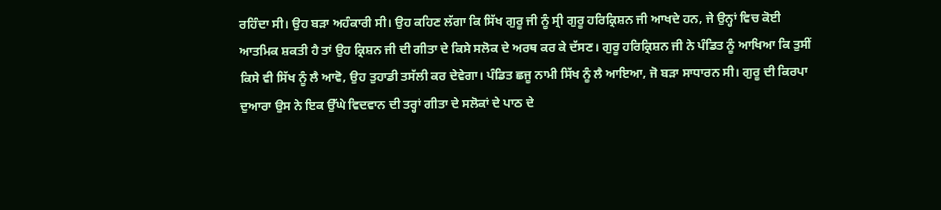ਰਹਿੰਦਾ ਸੀ। ਉਹ ਬੜਾ ਅਹੰਕਾਰੀ ਸੀ। ਉਹ ਕਹਿਣ ਲੱਗਾ ਕਿ ਸਿੱਖ ਗੁਰੂ ਜੀ ਨੂੰ ਸ੍ਰੀ ਗੁਰੂ ਹਰਿਕ੍ਰਿਸ਼ਨ ਜੀ ਆਖਦੇ ਹਨ, ਜੇ ਉਨ੍ਹਾਂ ਵਿਚ ਕੋਈ ਆਤਮਿਕ ਸ਼ਕਤੀ ਹੈ ਤਾਂ ਉਹ ਕ੍ਰਿਸ਼ਨ ਜੀ ਦੀ ਗੀਤਾ ਦੇ ਕਿਸੇ ਸਲੋਕ ਦੇ ਅਰਥ ਕਰ ਕੇ ਦੱਸਣ। ਗੁਰੂ ਹਰਿਕ੍ਰਿਸ਼ਨ ਜੀ ਨੇ ਪੰਡਿਤ ਨੂੰ ਆਖਿਆ ਕਿ ਤੁਸੀਂ ਕਿਸੇ ਵੀ ਸਿੱਖ ਨੂੰ ਲੈ ਆਵੋ, ਉਹ ਤੁਹਾਡੀ ਤਸੱਲੀ ਕਰ ਦੇਵੇਗਾ। ਪੰਡਿਤ ਛਜੂ ਨਾਮੀ ਸਿੱਖ ਨੂੰ ਲੈ ਆਇਆ, ਜੋ ਬੜਾ ਸਾਧਾਰਨ ਸੀ। ਗੁਰੂ ਦੀ ਕਿਰਪਾ ਦੁਆਰਾ ਉਸ ਨੇ ਇਕ ਉੱਘੇ ਵਿਦਵਾਨ ਦੀ ਤਰ੍ਹਾਂ ਗੀਤਾ ਦੇ ਸਲੋਕਾਂ ਦੇ ਪਾਠ ਦੇ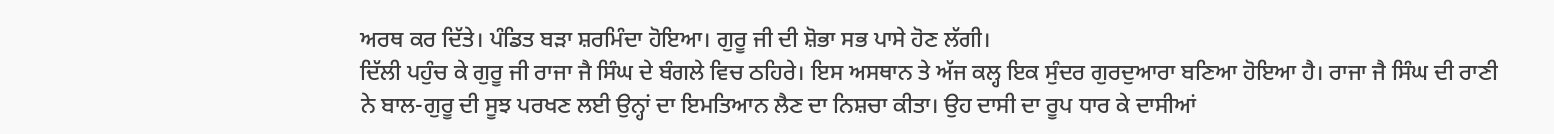ਅਰਥ ਕਰ ਦਿੱਤੇ। ਪੰਡਿਤ ਬੜਾ ਸ਼ਰਮਿੰਦਾ ਹੋਇਆ। ਗੁਰੂ ਜੀ ਦੀ ਸ਼ੋਭਾ ਸਭ ਪਾਸੇ ਹੋਣ ਲੱਗੀ।
ਦਿੱਲੀ ਪਹੁੰਚ ਕੇ ਗੁਰੂ ਜੀ ਰਾਜਾ ਜੈ ਸਿੰਘ ਦੇ ਬੰਗਲੇ ਵਿਚ ਠਹਿਰੇ। ਇਸ ਅਸਥਾਨ ਤੇ ਅੱਜ ਕਲ੍ਹ ਇਕ ਸੁੰਦਰ ਗੁਰਦੁਆਰਾ ਬਣਿਆ ਹੋਇਆ ਹੈ। ਰਾਜਾ ਜੈ ਸਿੰਘ ਦੀ ਰਾਣੀ ਨੇ ਬਾਲ-ਗੁਰੂ ਦੀ ਸੂਝ ਪਰਖਣ ਲਈ ਉਨ੍ਹਾਂ ਦਾ ਇਮਤਿਆਨ ਲੈਣ ਦਾ ਨਿਸ਼ਚਾ ਕੀਤਾ। ਉਹ ਦਾਸੀ ਦਾ ਰੂਪ ਧਾਰ ਕੇ ਦਾਸੀਆਂ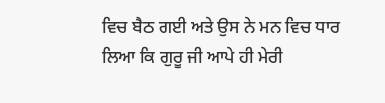ਵਿਚ ਬੈਠ ਗਈ ਅਤੇ ਉਸ ਨੇ ਮਨ ਵਿਚ ਧਾਰ ਲਿਆ ਕਿ ਗੁਰੂ ਜੀ ਆਪੇ ਹੀ ਮੇਰੀ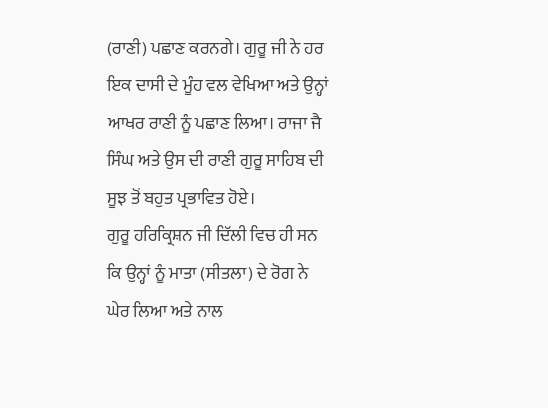(ਰਾਣੀ) ਪਛਾਣ ਕਰਨਗੇ। ਗੁਰੂ ਜੀ ਨੇ ਹਰ ਇਕ ਦਾਸੀ ਦੇ ਮੂੰਹ ਵਲ ਵੇਖਿਆ ਅਤੇ ਉਨ੍ਹਾਂ ਆਖਰ ਰਾਣੀ ਨੂੰ ਪਛਾਣ ਲਿਆ। ਰਾਜਾ ਜੈ ਸਿੰਘ ਅਤੇ ਉਸ ਦੀ ਰਾਣੀ ਗੁਰੂ ਸਾਹਿਬ ਦੀ ਸੂਝ ਤੋਂ ਬਹੁਤ ਪ੍ਰਭਾਵਿਤ ਹੋਏ।
ਗੁਰੂ ਹਰਿਕ੍ਰਿਸ਼ਨ ਜੀ ਦਿੱਲੀ ਵਿਚ ਹੀ ਸਨ ਕਿ ਉਨ੍ਹਾਂ ਨੂੰ ਮਾਤਾ (ਸੀਤਲਾ) ਦੇ ਰੋਗ ਨੇ ਘੇਰ ਲਿਆ ਅਤੇ ਨਾਲ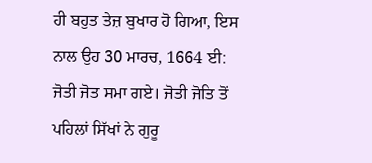ਹੀ ਬਹੁਤ ਤੇਜ਼ ਬੁਖਾਰ ਹੋ ਗਿਆ, ਇਸ ਨਾਲ ਉਹ 30 ਮਾਰਚ, 1664 ਈ: ਜੋਤੀ ਜੋਤ ਸਮਾ ਗਏ। ਜੋਤੀ ਜੋਤਿ ਤੋਂ ਪਹਿਲਾਂ ਸਿੱਖਾਂ ਨੇ ਗੁਰੂ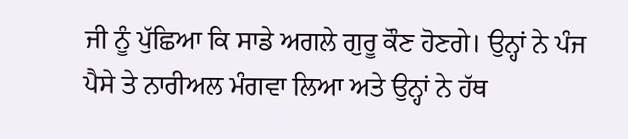ਜੀ ਨੂੰ ਪੁੱਛਿਆ ਕਿ ਸਾਡੇ ਅਗਲੇ ਗੁਰੂ ਕੌਣ ਹੋਣਗੇ। ਉਨ੍ਹਾਂ ਨੇ ਪੰਜ ਪੈਸੇ ਤੇ ਨਾਰੀਅਲ ਮੰਗਵਾ ਲਿਆ ਅਤੇ ਉਨ੍ਹਾਂ ਨੇ ਹੱਥ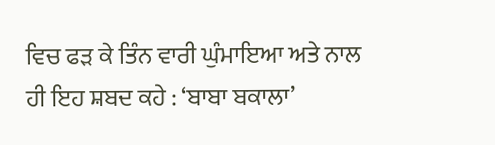ਵਿਚ ਫੜ ਕੇ ਤਿੰਨ ਵਾਰੀ ਘੁੰਮਾਇਆ ਅਤੇ ਨਾਲ ਹੀ ਇਹ ਸ਼ਬਦ ਕਹੇ : ‘ਬਾਬਾ ਬਕਾਲਾ’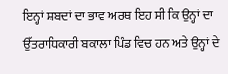ਇਨ੍ਹਾਂ ਸ਼ਬਦਾਂ ਦਾ ਭਾਵ ਅਰਥ ਇਹ ਸੀ ਕਿ ਉਨ੍ਹਾਂ ਦਾ ਉੱਤਰਾਧਿਕਾਰੀ ਬਕਾਲਾ ਪਿੰਡ ਵਿਚ ਹਨ ਅਤੇ ਉਨ੍ਹਾਂ ਦੇ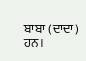ਬਾਬਾ (ਦਾਦਾ) ਹਨ।